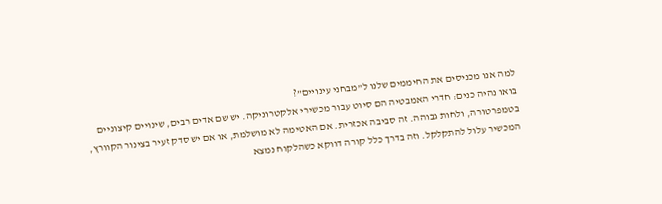למה אנו מכניסים את החיממים שלנו ל”מבחני עינויים”?
בואו נהיה כנים: חדרי האמבטיה הם סיוט עבור מכשירי אלקטרוניקה. יש שם אדים רבים, שינויים קיצוניים בטמפרטורה, ולחות גבוהה. זה סביבה אכזרית. אם האטימה לא מושלמת, או אם יש סדק זעיר בצינור הקוורץ, המכשיר עלול להתקלקל. וזה בדרך כלל קורה דווקא כשהלקוח נמצא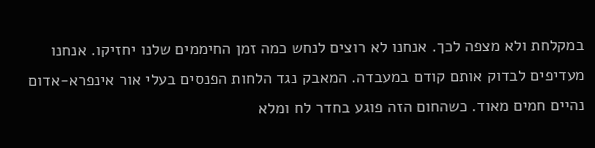במקלחת ולא מצפה לכך. אנחנו לא רוצים לנחש כמה זמן החיממים שלנו יחזיקו. אנחנו מעדיפים לבדוק אותם קודם במעבדה. המאבק נגד הלחות הפנסים בעלי אור אינפרא-אדום נהיים חמים מאוד. כשהחום הזה פוגע בחדר לח ומלא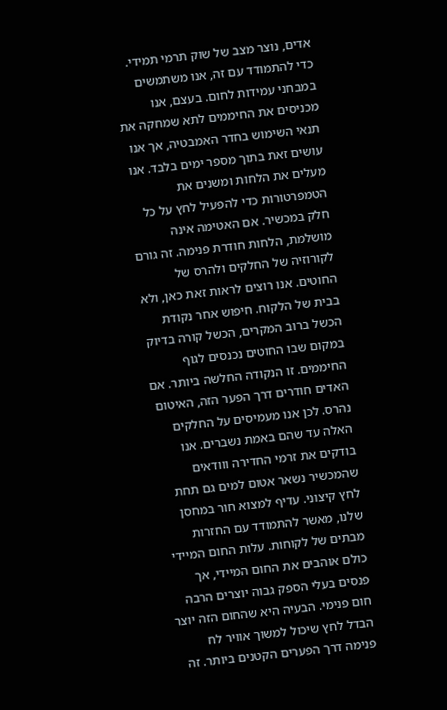אדים, נוצר מצב של שוק תרמי תמידי. כדי להתמודד עם זה, אנו משתמשים במבחני עמידות לחום. בעצם, אנו מכניסים את החיממים לתא שמחקה את תנאי השימוש בחדר האמבטיה, אך אנו עושים זאת בתוך מספר ימים בלבד. אנו מעלים את הלחות ומשנים את הטמפרטורות כדי להפעיל לחץ על כל חלק במכשיר. אם האטימה אינה מושלמת, הלחות חודרת פנימה. זה גורם לקורוזיה של החלקים ולהרס של החוטים. אנו רוצים לראות זאת כאן, ולא בבית של הלקוח. חיפוש אחר נקודת הכשל ברוב המקרים, הכשל קורה בדיוק במקום שבו החוטים נכנסים לגוף החיממים. זו הנקודה החלשה ביותר. אם האדים חודרים דרך הפער הזה, האיטום נהרס. לכן אנו מעמיסים על החלקים האלה עד שהם באמת נשברים. אנו בודקים את זרמי החדירה ווודאים שהמכשיר נשאר אטום למים גם תחת לחץ קיצוני. עדיף למצוא חור במחסן שלנו, מאשר להתמודד עם החזרות מבתים של לקוחות. עלות החום המיידי כולם אוהבים את החום המיידי, אך פנסים בעלי הספק גבוה יוצרים הרבה חום פנימי. הבעיה היא שהחום הזה יוצר הבדל לחץ שיכול למשוך אוויר לח פנימה דרך הפערים הקטנים ביותר. זה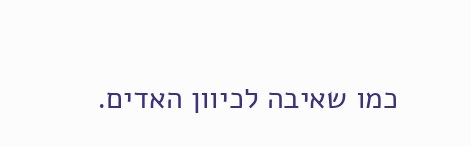כמו שאיבה לכיוון האדים.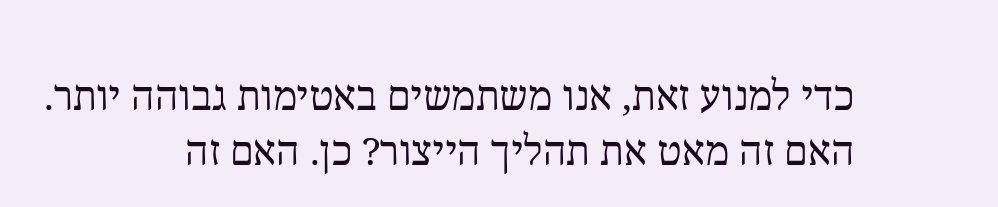כדי למנוע זאת, אנו משתמשים באטימות גבוהה יותר. האם זה מאט את תהליך הייצור? כן. האם זה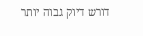דורש דיוק גבוה יותר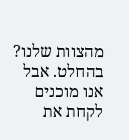מהצוות שלנו? בהחלט. אבל אנו מוכנים לקחת את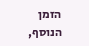הזמן הנוסף,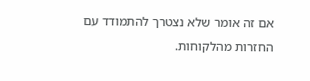אם זה אומר שלא נצטרך להתמודד עם החזרות מהלקוחות.